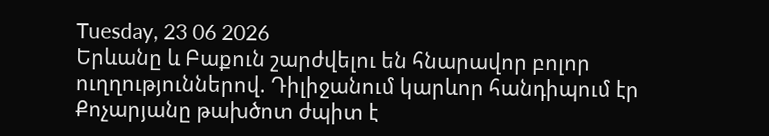Tuesday, 23 06 2026
Երևանը և Բաքուն շարժվելու են հնարավոր բոլոր ուղղություններով. Դիլիջանում կարևոր հանդիպում էր
Քոչարյանը թախծոտ ժպիտ է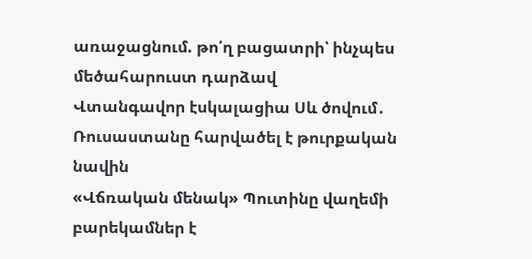առաջացնում. թո՛ղ բացատրի՝ ինչպես մեծահարուստ դարձավ
Վտանգավոր էսկալացիա Սև ծովում․ Ռուսաստանը հարվածել է թուրքական նավին
«Վճռական մենակ» Պուտինը վաղեմի բարեկամներ է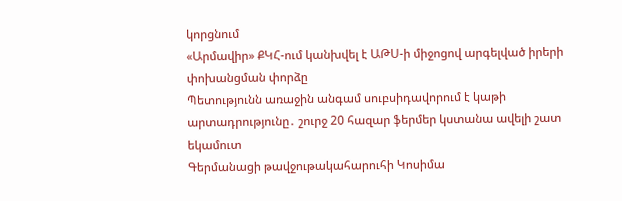կորցնում
«Արմավիր» ՔԿՀ-ում կանխվել է ԱԹՍ-ի միջոցով արգելված իրերի փոխանցման փորձը
Պետությունն առաջին անգամ սուբսիդավորում է կաթի արտադրությունը․ շուրջ 20 հազար ֆերմեր կստանա ավելի շատ եկամուտ
Գերմանացի թավջութակահարուհի Կոսիմա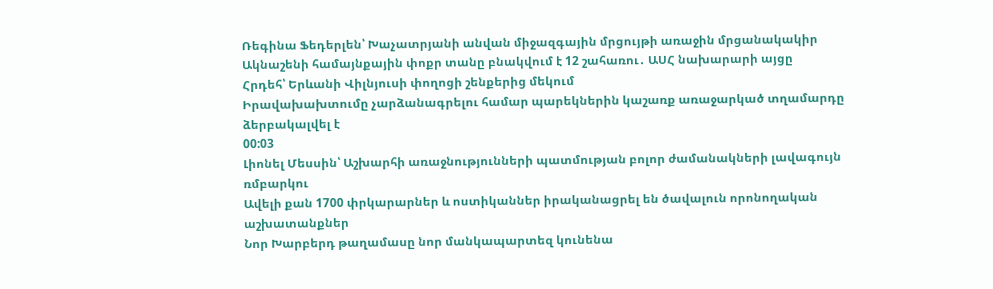Ռեգինա Ֆեդերլեն՝ Խաչատրյանի անվան միջազգային մրցույթի առաջին մրցանակակիր
Ակնաշենի համայնքային փոքր տանը բնակվում է 12 շահառու․ ԱՍՀ նախարարի այցը
Հրդեհ՝ Երևանի Վիլնյուսի փողոցի շենքերից մեկում
Իրավախախտումը չարձանագրելու համար պարեկներին կաշառք առաջարկած տղամարդը ձերբակալվել է
00:03
Լիոնել Մեսսին՝ Աշխարհի առաջնությունների պատմության բոլոր ժամանակների լավագույն ռմբարկու
Ավելի քան 1700 փրկարարներ և ոստիկաններ իրականացրել են ծավալուն որոնողական աշխատանքներ
Նոր Խարբերդ թաղամասը նոր մանկապարտեզ կունենա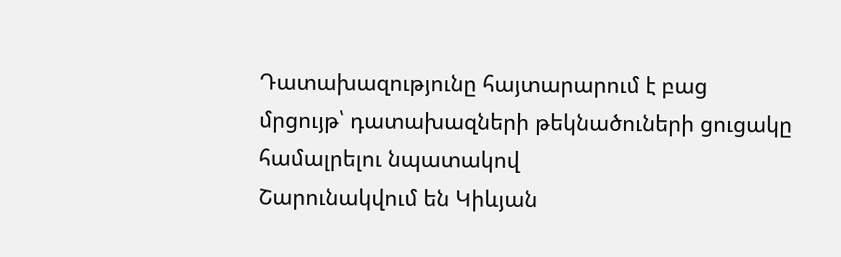Դատախազությունը հայտարարում է բաց մրցույթ՝ դատախազների թեկնածուների ցուցակը համալրելու նպատակով
Շարունակվում են Կիևյան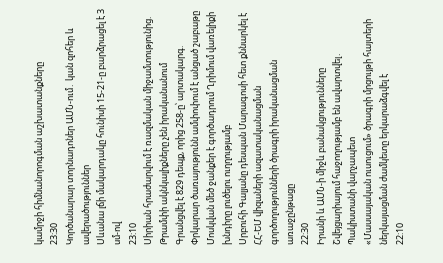կամրջի հիմնանորոգման աշխատանքները
23:30
Կործանարար տորնադոներ ԱՄՆ-ում․ կան զոհեր և ավերածություններ
Սևանա լճի մակարդակը հունիսի 15-21-ը բարձրացել է 3 սմ-ով
23:10
Սիրիան հրաժարվում է ռազմական միջամտությունից. Թրամփի ակնկալիքները չեն իրականանում
Գրանցվել է 829 դեպք, որից 258-ը՝ արտակարգ. Փրկարար ծառայությունն ամփոփում է անցած շաբաթը
Մոսկվան մեծ ջանքեր է գործադրում Ղրիմում վառելիքի խնդիրը լուծելու ուղղությամբ
Սրբուհի Գալյանը դեսպան Մարագոսի հետ քննարկել է ՀՀ-ԵՄ վիզաների ազատականացման գործողությունների ծրագրի իրականացման առաջընթացը
22:30
Իրանի և ԱՄՆ-ի միջև բանակցությունները Շվեյցարիայում հաջողությամբ են ավարտվել․ Պակիստանի վարչապետ
«Մասսայական ուսուցում» ծրագրի մրցույթի հայտերի ներկայացման ժամկետը երկարաձգվել է
22:10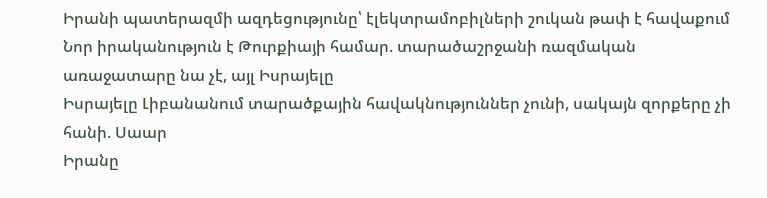Իրանի պատերազմի ազդեցությունը՝ էլեկտրամոբիլների շուկան թափ է հավաքում
Նոր իրականություն է Թուրքիայի համար. տարածաշրջանի ռազմական առաջատարը նա չէ, այլ Իսրայելը
Իսրայելը Լիբանանում տարածքային հավակնություններ չունի, սակայն զորքերը չի հանի. Սաար
Իրանը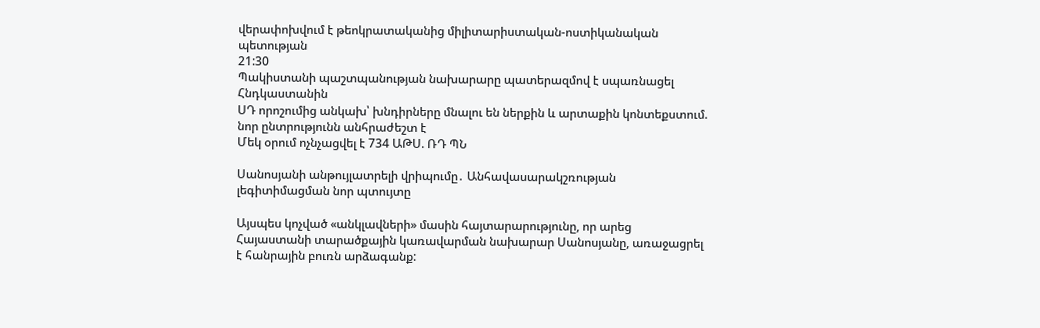վերափոխվում է թեոկրատականից միլիտարիստական-ոստիկանական պետության
21:30
Պակիստանի պաշտպանության նախարարը պատերազմով է սպառնացել Հնդկաստանին
ՍԴ որոշումից անկախ՝ խնդիրները մնալու են ներքին և արտաքին կոնտեքստում. նոր ընտրությունն անհրաժեշտ է
Մեկ օրում ոչնչացվել է 734 ԱԹՍ. ՌԴ ՊՆ

Սանոսյանի անթույլատրելի վրիպումը․ Անհավասարակշռության լեգիտիմացման նոր պտույտը

Այսպես կոչված «անկլավների» մասին հայտարարությունը, որ արեց Հայաստանի տարածքային կառավարման նախարար Սանոսյանը, առաջացրել է հանրային բուռն արձագանք: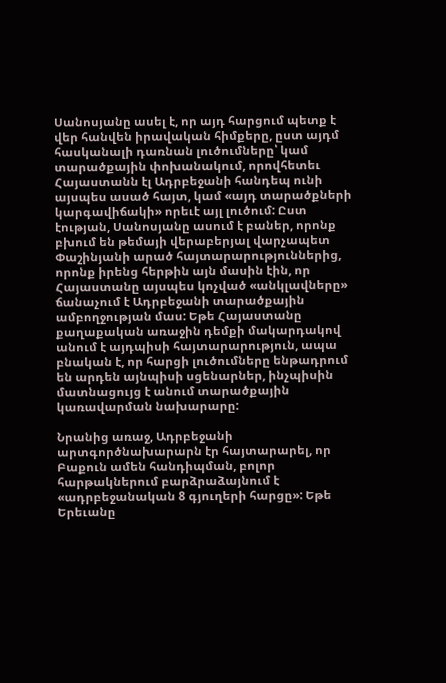Սանոսյանը ասել է, որ այդ հարցում պետք է վեր հանվեն իրավական հիմքերը, ըստ այդմ հասկանալի դառնան լուծումները՝ կամ տարածքային փոխանակում, որովհետեւ Հայաստանն էլ Ադրբեջանի հանդեպ ունի այսպես ասած հայտ, կամ «այդ տարածքների կարգավիճակի» որեւէ այլ լուծում: Ըստ էության, Սանոսյանը ասում է բաներ, որոնք բխում են թեմայի վերաբերյալ վարչապետ Փաշինյանի արած հայտարարություններից, որոնք իրենց հերթին այն մասին էին, որ Հայաստանը այսպես կոչված «անկլավները» ճանաչում է Ադրբեջանի տարածքային ամբողջության մաս: Եթե Հայաստանը քաղաքական առաջին դեմքի մակարդակով անում է այդպիսի հայտարարություն, ապա բնական է, որ հարցի լուծումները ենթադրում են արդեն այնպիսի սցենարներ, ինչպիսին մատնացույց է անում տարածքային կառավարման նախարարը:

Նրանից առաջ, Ադրբեջանի արտգործնախարարն էր հայտարարել, որ Բաքուն ամեն հանդիպման, բոլոր հարթակներում բարձրաձայնում է «ադրբեջանական 8 գյուղերի հարցը»: Եթե Երեւանը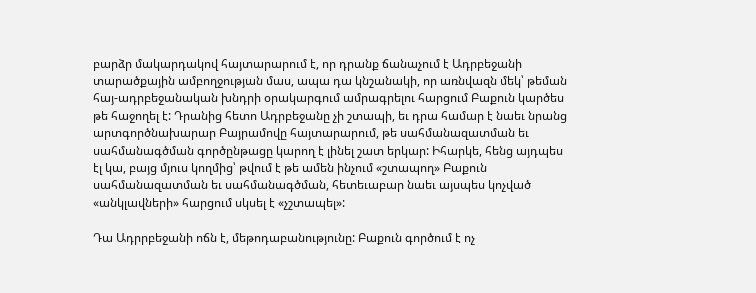բարձր մակարդակով հայտարարում է, որ դրանք ճանաչում է Ադրբեջանի տարածքային ամբողջության մաս, ապա դա կնշանակի, որ առնվազն մեկ՝ թեման հայ-ադրբեջանական խնդրի օրակարգում ամրագրելու հարցում Բաքուն կարծես թե հաջողել է: Դրանից հետո Ադրբեջանը չի շտապի, եւ դրա համար է նաեւ նրանց արտգործնախարար Բայրամովը հայտարարում, թե սահմանազատման եւ սահմանագծման գործընթացը կարող է լինել շատ երկար: Իհարկե, հենց այդպես էլ կա, բայց մյուս կողմից՝ թվում է թե ամեն ինչում «շտապող» Բաքուն սահմանազատման եւ սահմանագծման, հետեւաբար նաեւ այսպես կոչված «անկլավների» հարցում սկսել է «չշտապել»:

Դա Ադրրբեջանի ոճն է, մեթոդաբանությունը: Բաքուն գործում է ոչ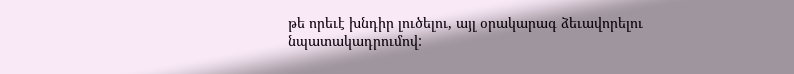թե որեւէ խնդիր լուծելու, այլ օրակարագ ձեւավորելու նպատակադրումով: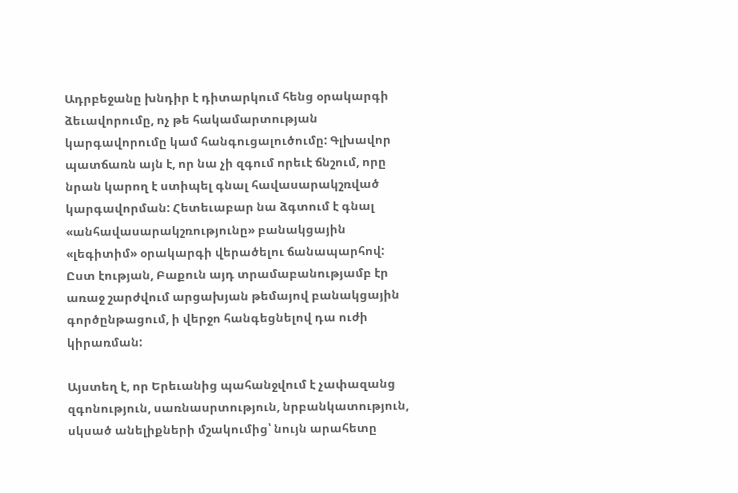Ադրբեջանը խնդիր է դիտարկում հենց օրակարգի ձեւավորումը, ոչ թե հակամարտության կարգավորումը կամ հանգուցալուծումը: Գլխավոր պատճառն այն է, որ նա չի զգում որեւէ ճնշում, որը նրան կարող է ստիպել գնալ հավասարակշռված կարգավորման: Հետեւաբար նա ձգտում է գնալ «անհավասարակշռությունը» բանակցային «լեգիտիմ» օրակարգի վերածելու ճանապարհով: Ըստ էության, Բաքուն այդ տրամաբանությամբ էր առաջ շարժվում արցախյան թեմայով բանակցային գործընթացում, ի վերջո հանգեցնելով դա ուժի կիրառման:

Այստեղ է, որ Երեւանից պահանջվում է չափազանց զգոնություն, սառնասրտություն, նրբանկատություն, սկսած անելիքների մշակումից՝ նույն արահետը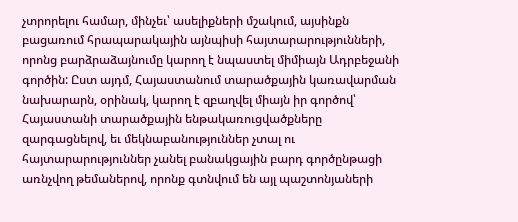չտրորելու համար, մինչեւ՝ ասելիքների մշակում, այսինքն բացառում հրապարակային այնպիսի հայտարարությունների, որոնց բարձրաձայնումը կարող է նպաստել միմիայն Ադրբեջանի գործին: Ըստ այդմ, Հայաստանում տարածքային կառավարման նախարարն, օրինակ, կարող է զբաղվել միայն իր գործով՝ Հայաստանի տարածքային ենթակառուցվածքները զարգացնելով, եւ մեկնաբանություններ չտալ ու հայտարարություններ չանել բանակցային բարդ գործընթացի առնչվող թեմաներով, որոնք գտնվում են այլ պաշտոնյաների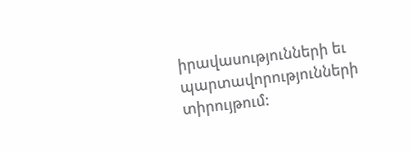իրավասությունների եւ պարտավորությունների տիրույթում: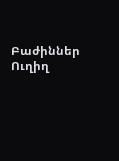Բաժիններ
Ուղիղ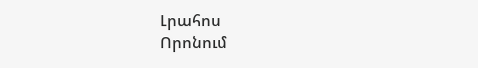Լրահոս
Որոնում